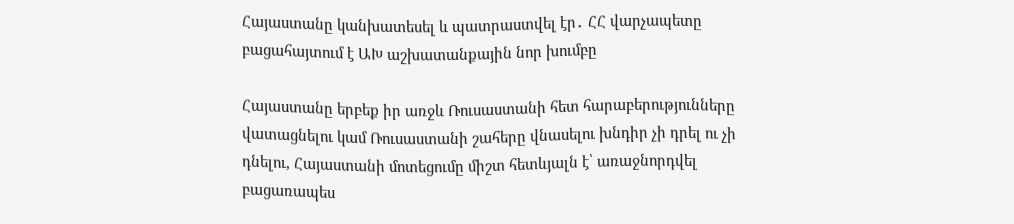Հայաստանը կանխատեսել և պատրաստվել էր․ ՀՀ վարչապետը բացահայտում է ԱԽ աշխատանքային նոր խումբը

Հայաստանը երբեք իր առջև Ռուսաստանի հետ հարաբերությունները վատացնելու կամ Ռուսաստանի շահերը վնասելու խնդիր չի դրել ու չի դնելու, Հայաստանի մոտեցումը միշտ հետևյալն է՝ առաջնորդվել բացառապես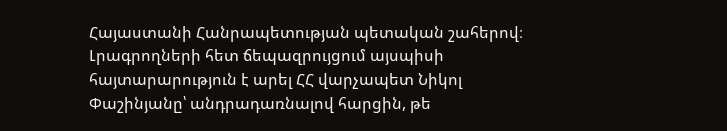Հայաստանի Հանրապետության պետական շահերով։ Լրագրողների հետ ճեպազրույցում այսպիսի հայտարարություն է արել ՀՀ վարչապետ Նիկոլ Փաշինյանը՝ անդրադառնալով հարցին, թե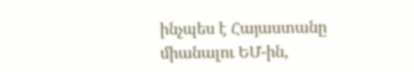ինչպես է Հայաստանը միանալու ԵՄ-ին,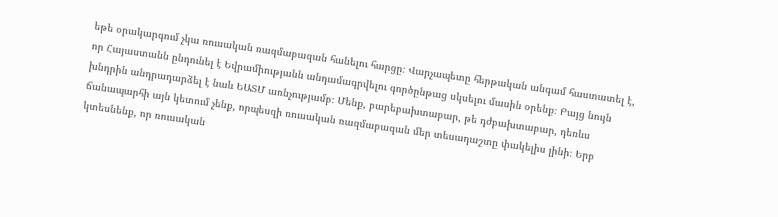եթե օրակարգում չկա ռուսական ռազմաբազան հանելու հարցը։ Վարչապետը հերթական անգամ հաստատել է, որ Հայաստանն ընդունել է Եվրամիությանն անդամագրվելու գործընթաց սկսելու մասին օրենք։ Բայց նույն խնդրին անդրադարձել է նաև ԵԱՏՄ առնչությամբ։ Մենք, բարեբախտաբար, թե դժբախտաբար, դեռևս ճանապարհի այն կետում չենք, որպեսզի ռուսական ռազմաբազան մեր տեսադաշտը փակելիս լինի։ Երբ կտեսնենք, որ ռուսական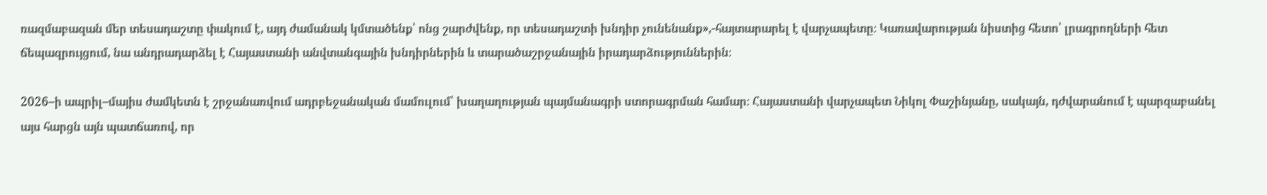ռազմաբազան մեր տեսադաշտը փակում է, այդ ժամանակ կմտածենք՝ ոնց շարժվենք, որ տեսադաշտի խնդիր չունենանք»,-հայտարարել է վարչապետը։ Կառավարության նիստից հետո՝ լրագրողների հետ ճեպազրույցում, նա անդրադարձել է Հայաստանի անվտանգային խնդիրներին և տարածաշրջանային իրադարձություններին։

2026–ի ապրիլ–մայիս ժամկետն է շրջանառվում ադրբեջանական մամուլում՝ խաղաղության պայմանագրի ստորագրման համար։ Հայաստանի վարչապետ Նիկոլ Փաշինյանը, սակայն, դժվարանում է պարզաբանել այս հարցն այն պատճառով, որ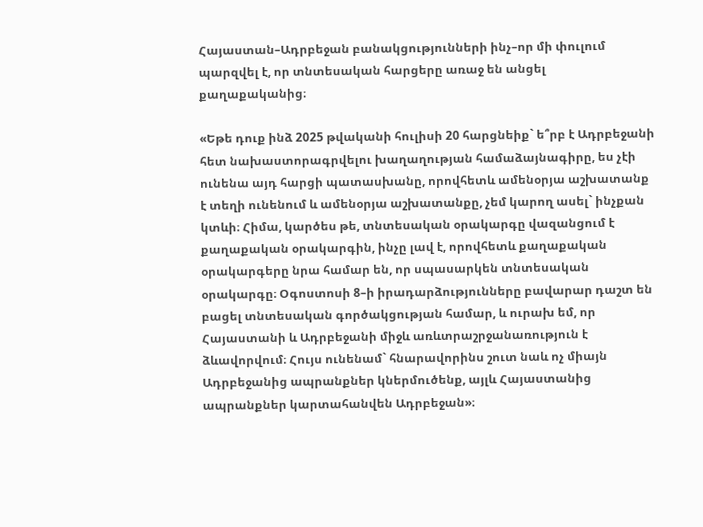Հայաստան–Ադրբեջան բանակցությունների ինչ–որ մի փուլում պարզվել է, որ տնտեսական հարցերը առաջ են անցել քաղաքականից։

«Եթե դուք ինձ 2025 թվականի հուլիսի 20 հարցնեիք` ե՞րբ է Ադրբեջանի հետ նախաստորագրվելու խաղաղության համաձայնագիրը, ես չէի ունենա այդ հարցի պատասխանը, որովհետև ամենօրյա աշխատանք է տեղի ունենում և ամենօրյա աշխատանքը, չեմ կարող ասել` ինչքան կտևի։ Հիմա, կարծես թե, տնտեսական օրակարգը վազանցում է քաղաքական օրակարգին, ինչը լավ է, որովհետև քաղաքական օրակարգերը նրա համար են, որ սպասարկեն տնտեսական օրակարգը։ Օգոստոսի 8–ի իրադարձությունները բավարար դաշտ են բացել տնտեսական գործակցության համար, և ուրախ եմ, որ Հայաստանի և Ադրբեջանի միջև առևտրաշրջանառություն է ձևավորվում։ Հույս ունենամ` հնարավորինս շուտ նաև ոչ միայն Ադրբեջանից ապրանքներ կներմուծենք, այլև Հայաստանից ապրանքներ կարտահանվեն Ադրբեջան»։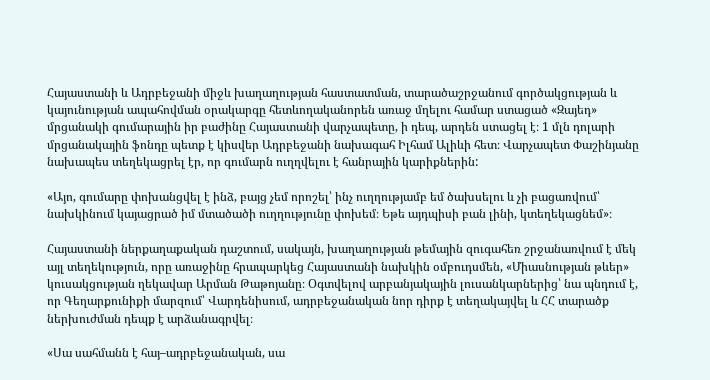Հայաստանի և Ադրբեջանի միջև խաղաղության հաստատման, տարածաշրջանում գործակցության և կայունության ապահովման օրակարգը հետևողականորեն առաջ մղելու համար ստացած «Զայեդ» մրցանակի գումարային իր բաժինը Հայաստանի վարչապետը, ի դեպ, արդեն ստացել է։ 1 մլն դոլարի մրցանակային ֆոնդը պետք է կիսվեր Ադրբեջանի նախագահ Իլհամ Ալիևի հետ։ Վարչապետ Փաշինյանը նախապես տեղեկացրել էր, որ գումարն ուղղվելու է հանրային կարիքներին:

«Այո, գումարը փոխանցվել է ինձ, բայց չեմ որոշել՝ ինչ ուղղությամբ եմ ծախսելու և չի բացառվում՝ նախկինում կայացրած իմ մտածածի ուղղությունը փոխեմ։ Եթե այդպիսի բան լինի, կտեղեկացնեմ»։

Հայաստանի ներքաղաքական դաշտում, սակայն, խաղաղության թեմային զուգահեռ շրջանառվում է մեկ այլ տեղեկություն, որը առաջինը հրապարկեց Հայաստանի նախկին օմբուդսմեն, «Միասնության թևեր» կուսակցության ղեկավար Արման Թաթոյանը։ Օգտվելով արբանյակային լուսանկարներից՝ նա պնդում է, որ Գեղարքունիքի մարզում՝ Վարդենիսում, ադրբեջանական նոր դիրք է տեղակայվել և ՀՀ տարածք ներխուժման դեպք է արձանագրվել։

«Սա սահմանն է հայ–ադրբեջանական, սա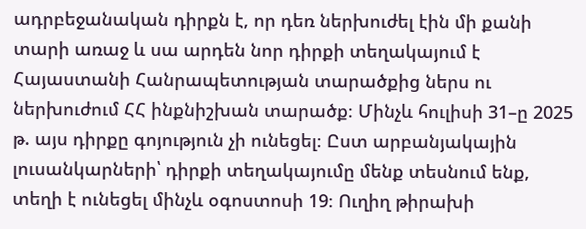ադրբեջանական դիրքն է, որ դեռ ներխուժել էին մի քանի տարի առաջ և սա արդեն նոր դիրքի տեղակայում է Հայաստանի Հանրապետության տարածքից ներս ու ներխուժում ՀՀ ինքնիշխան տարածք։ Մինչև հուլիսի 31–ը 2025 թ. այս դիրքը գոյություն չի ունեցել։ Ըստ արբանյակային լուսանկարների՝ դիրքի տեղակայումը մենք տեսնում ենք, տեղի է ունեցել մինչև օգոստոսի 19։ Ուղիղ թիրախի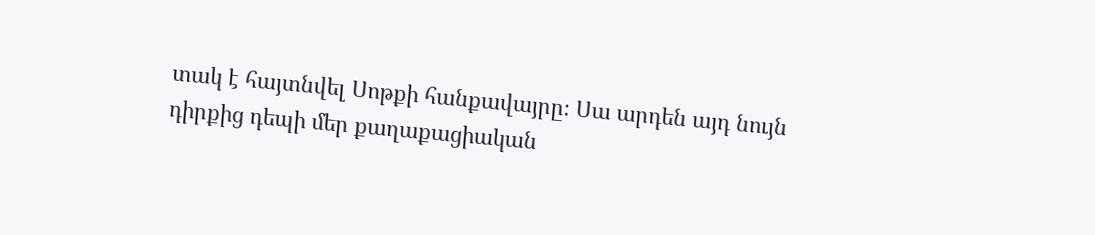տակ է հայտնվել Սոթքի հանքավայրը։ Սա արդեն այդ նույն դիրքից դեպի մեր քաղաքացիական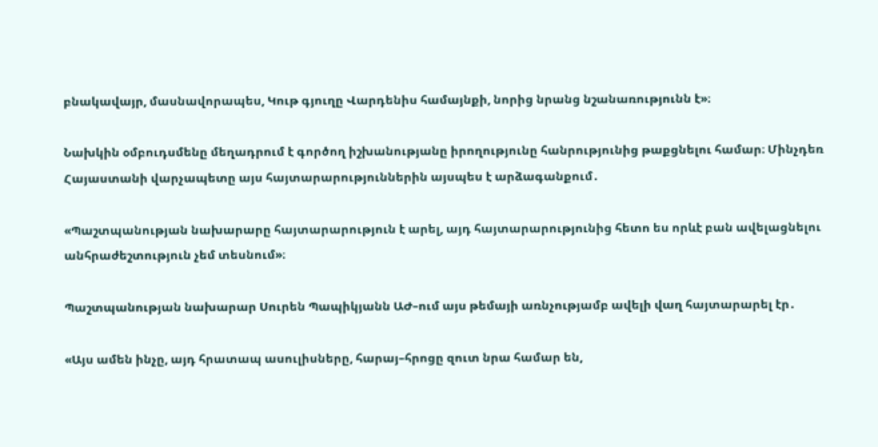բնակավայր, մասնավորապես, Կութ գյուղը Վարդենիս համայնքի, նորից նրանց նշանառությունն է»։

Նախկին օմբուդսմենը մեղադրում է գործող իշխանությանը իրողությունը հանրությունից թաքցնելու համար։ Մինչդեռ Հայաստանի վարչապետը այս հայտարարություններին այսպես է արձագանքում․

«Պաշտպանության նախարարը հայտարարություն է արել, այդ հայտարարությունից հետո ես որևէ բան ավելացնելու անհրաժեշտություն չեմ տեսնում»։

Պաշտպանության նախարար Սուրեն Պապիկյանն ԱԺ–ում այս թեմայի առնչությամբ ավելի վաղ հայտարարել էր․

«Այս ամեն ինչը, այդ հրատապ ասուլիսները, հարայ–հրոցը զուտ նրա համար են,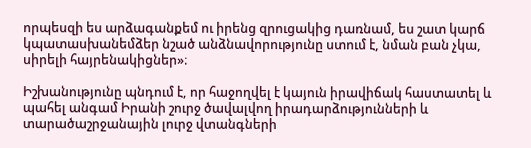որպեսզի ես արձագանքեմ ու իրենց զրուցակից դառնամ, ես շատ կարճ կպատասխանեմձեր նշած անձնավորությունը ստում է, նման բան չկա, սիրելի հայրենակիցներ»։

Իշխանությունը պնդում է, որ հաջողվել է կայուն իրավիճակ հաստատել և պահել անգամ Իրանի շուրջ ծավալվող իրադարձությունների և տարածաշրջանային լուրջ վտանգների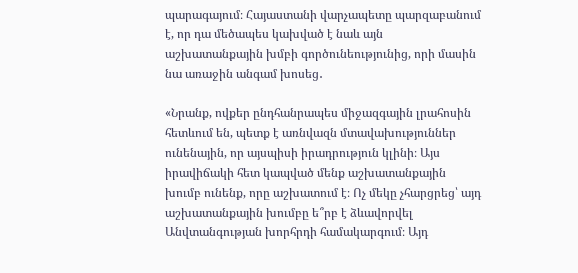պարագայում։ Հայաստանի վարչապետը պարզաբանում է, որ դա մեծապես կախված է նաև այն աշխատանքային խմբի գործունեությունից, որի մասին նա առաջին անգամ խոսեց․

«Նրանք, ովքեր ընդհանրապես միջազգային լրահոսին հետևում են, պետք է առնվազն մտավախություններ ունենային, որ այսպիսի իրադրություն կլինի։ Այս իրավիճակի հետ կապված մենք աշխատանքային խումբ ունենք, որը աշխատում է։ Ոչ մեկը չհարցրեց՝ այդ աշխատանքային խումբը ե՞րբ է ձևավորվել Անվտանգության խորհրդի համակարգում։ Այդ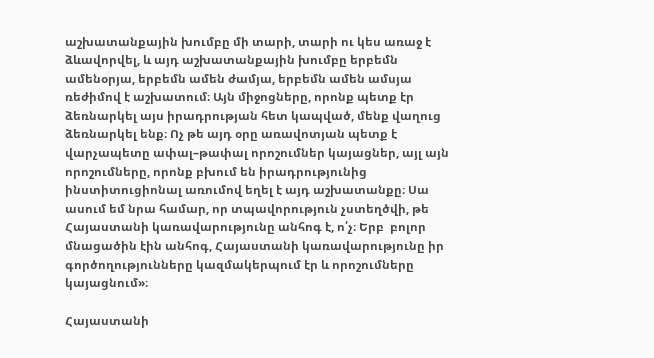աշխատանքային խումբը մի տարի, տարի ու կես առաջ է ձևավորվել, և այդ աշխատանքային խումբը երբեմն ամենօրյա, երբեմն ամեն ժամյա, երբեմն ամեն ամսյա ռեժիմով է աշխատում։ Այն միջոցները, որոնք պետք էր ձեռնարկել այս իրադրության հետ կապված, մենք վաղուց ձեռնարկել ենք։ Ոչ թե այդ օրը առավոտյան պետք է վարչապետը ափալ–թափալ որոշումներ կայացներ, այլ այն որոշումները, որոնք բխում են իրադրությունից ինստիտուցիոնալ առումով եղել է այդ աշխատանքը։ Սա ասում եմ նրա համար, որ տպավորություն չստեղծվի, թե Հայաստանի կառավարությունը անհոգ է, ո՛չ։ Երբ  բոլոր մնացածին էին անհոգ, Հայաստանի կառավարությունը իր գործողությունները կազմակերպում էր և որոշումները կայացնում»։

Հայաստանի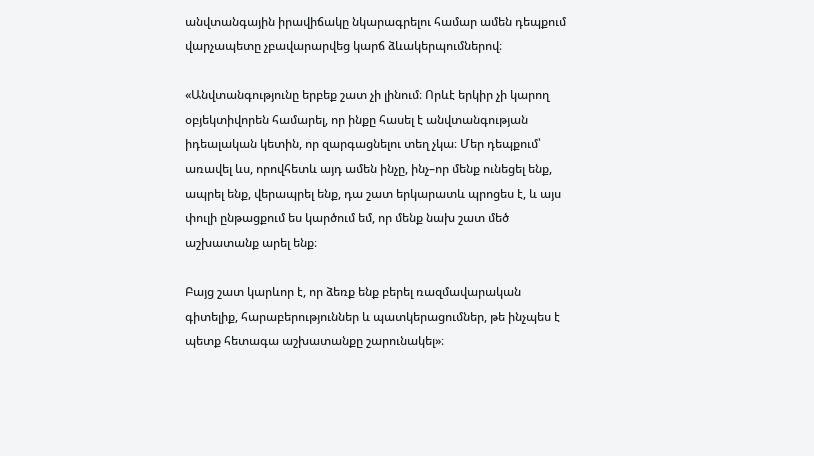անվտանգային իրավիճակը նկարագրելու համար ամեն դեպքում վարչապետը չբավարարվեց կարճ ձևակերպումներով։

«Անվտանգությունը երբեք շատ չի լինում։ Որևէ երկիր չի կարող օբյեկտիվորեն համարել, որ ինքը հասել է անվտանգության իդեալական կետին, որ զարգացնելու տեղ չկա։ Մեր դեպքում՝ առավել ևս, որովհետև այդ ամեն ինչը, ինչ–որ մենք ունեցել ենք, ապրել ենք, վերապրել ենք, դա շատ երկարատև պրոցես է, և այս փուլի ընթացքում ես կարծում եմ, որ մենք նախ շատ մեծ աշխատանք արել ենք։

Բայց շատ կարևոր է, որ ձեռք ենք բերել ռազմավարական գիտելիք, հարաբերություններ և պատկերացումներ, թե ինչպես է պետք հետագա աշխատանքը շարունակել»։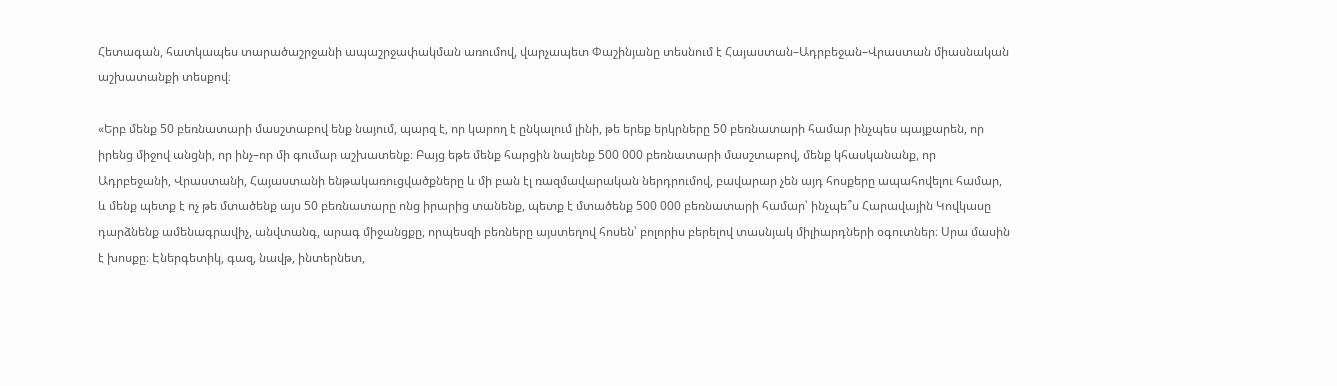Հետագան, հատկապես տարածաշրջանի ապաշրջափակման առումով, վարչապետ Փաշինյանը տեսնում է Հայաստան–Ադրբեջան–Վրաստան միասնական աշխատանքի տեսքով։

«Երբ մենք 50 բեռնատարի մասշտաբով ենք նայում, պարզ է, որ կարող է ընկալում լինի, թե երեք երկրները 50 բեռնատարի համար ինչպես պայքարեն, որ իրենց միջով անցնի, որ ինչ–որ մի գումար աշխատենք։ Բայց եթե մենք հարցին նայենք 500 000 բեռնատարի մասշտաբով, մենք կհասկանանք, որ Ադրբեջանի, Վրաստանի, Հայաստանի ենթակառուցվածքները և մի բան էլ ռազմավարական ներդրումով, բավարար չեն այդ հոսքերը ապահովելու համար, և մենք պետք է ոչ թե մտածենք այս 50 բեռնատարը ոնց իրարից տանենք, պետք է մտածենք 500 000 բեռնատարի համար՝ ինչպե՞ս Հարավային Կովկասը դարձնենք ամենագրավիչ, անվտանգ, արագ միջանցքը, որպեսզի բեռները այստեղով հոսեն՝ բոլորիս բերելով տասնյակ միլիարդների օգուտներ։ Սրա մասին է խոսքը։ Էներգետիկ, գազ, նավթ, ինտերնետ,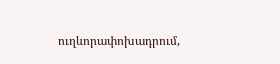ուղևորափոխադրում,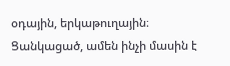օդային, երկաթուղային։ Ցանկացած, ամեն ինչի մասին է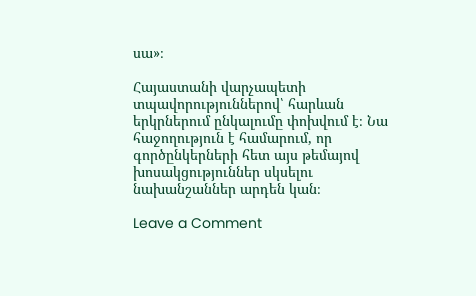սա»։

Հայաստանի վարչապետի տպավորություններով՝ հարևան երկրներում ընկալումը փոխվում է։ Նա հաջողություն է համարում, որ գործընկերների հետ այս թեմայով խոսակցություններ սկսելու նախանշաններ արդեն կան։

Leave a Comment